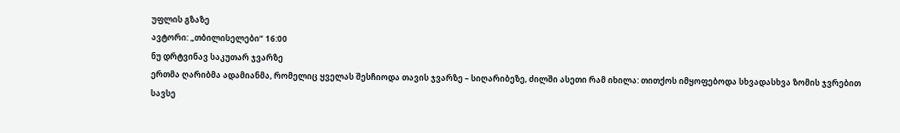უფლის გზაზე
ავტორი: „თბილისელები“ 16:00
ნუ დრტვინავ საკუთარ ჯვარზე
ერთმა ღარიბმა ადამიანმა, რომელიც ყველას შესჩიოდა თავის ჯვარზე – სიღარიბეზე, ძილში ასეთი რამ იხილა: თითქოს იმყოფებოდა სხვადასხვა ზომის ჯვრებით სავსე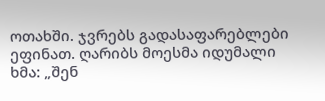ოთახში. ჯვრებს გადასაფარებლები ეფინათ. ღარიბს მოესმა იდუმალი ხმა: „შენ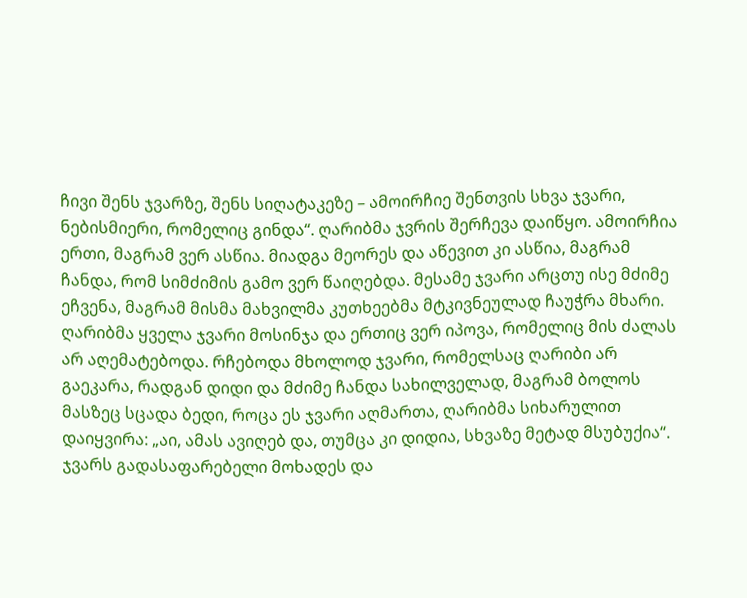ჩივი შენს ჯვარზე, შენს სიღატაკეზე – ამოირჩიე შენთვის სხვა ჯვარი, ნებისმიერი, რომელიც გინდა“. ღარიბმა ჯვრის შერჩევა დაიწყო. ამოირჩია ერთი, მაგრამ ვერ ასწია. მიადგა მეორეს და აწევით კი ასწია, მაგრამ ჩანდა, რომ სიმძიმის გამო ვერ წაიღებდა. მესამე ჯვარი არცთუ ისე მძიმე ეჩვენა, მაგრამ მისმა მახვილმა კუთხეებმა მტკივნეულად ჩაუჭრა მხარი.
ღარიბმა ყველა ჯვარი მოსინჯა და ერთიც ვერ იპოვა, რომელიც მის ძალას არ აღემატებოდა. რჩებოდა მხოლოდ ჯვარი, რომელსაც ღარიბი არ გაეკარა, რადგან დიდი და მძიმე ჩანდა სახილველად, მაგრამ ბოლოს მასზეც სცადა ბედი, როცა ეს ჯვარი აღმართა, ღარიბმა სიხარულით დაიყვირა: „აი, ამას ავიღებ და, თუმცა კი დიდია, სხვაზე მეტად მსუბუქია“. ჯვარს გადასაფარებელი მოხადეს და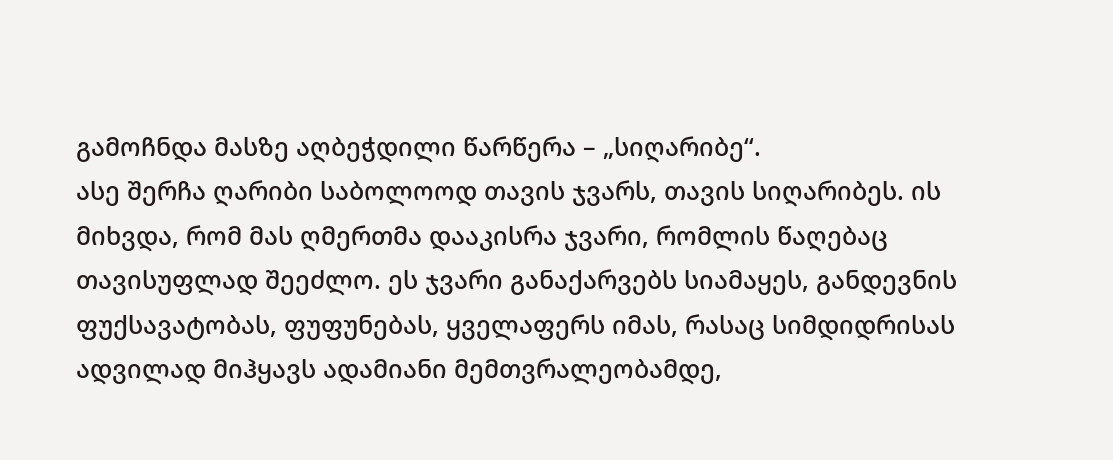გამოჩნდა მასზე აღბეჭდილი წარწერა – „სიღარიბე“.
ასე შერჩა ღარიბი საბოლოოდ თავის ჯვარს, თავის სიღარიბეს. ის მიხვდა, რომ მას ღმერთმა დააკისრა ჯვარი, რომლის წაღებაც თავისუფლად შეეძლო. ეს ჯვარი განაქარვებს სიამაყეს, განდევნის ფუქსავატობას, ფუფუნებას, ყველაფერს იმას, რასაც სიმდიდრისას ადვილად მიჰყავს ადამიანი მემთვრალეობამდე,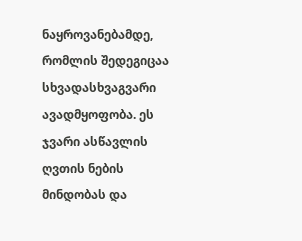ნაყროვანებამდე, რომლის შედეგიცაა სხვადასხვაგვარი ავადმყოფობა. ეს ჯვარი ასწავლის ღვთის ნების მინდობას და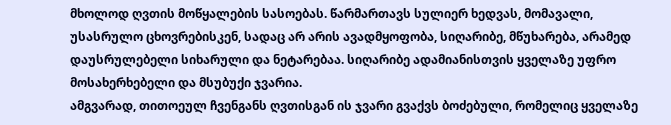მხოლოდ ღვთის მოწყალების სასოებას. წარმართავს სულიერ ხედვას, მომავალი, უსასრულო ცხოვრებისკენ, სადაც არ არის ავადმყოფობა, სიღარიბე, მწუხარება, არამედ დაუსრულებელი სიხარული და ნეტარებაა. სიღარიბე ადამიანისთვის ყველაზე უფრო მოსახერხებელი და მსუბუქი ჯვარია.
ამგვარად, თითოეულ ჩვენგანს ღვთისგან ის ჯვარი გვაქვს ბოძებული, რომელიც ყველაზე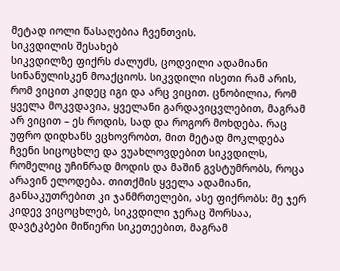მეტად იოლი წასაღებია ჩვენთვის.
სიკვდილის შესახებ
სიკვდილზე ფიქრს ძალუძს, ცოდვილი ადამიანი სინანულისკენ მოაქციოს. სიკვდილი ისეთი რამ არის, რომ ვიცით კიდეც იგი და არც ვიცით. ცნობილია, რომ ყველა მოკვდავია, ყველანი გარდავიცვლებით, მაგრამ არ ვიცით – ეს როდის, სად და როგორ მოხდება. რაც უფრო დიდხანს ვცხოვრობთ, მით მეტად მოკლდება ჩვენი სიცოცხლე და ვუახლოვდებით სიკვდილს, რომელიც უჩინრად მოდის და მაშინ გვსტუმრობს, როცა არავინ ელოდება. თითქმის ყველა ადამიანი, განსაკუთრებით კი ჯანმრთელები, ასე ფიქრობს: მე ჯერ კიდევ ვიცოცხლებ, სიკვდილი ჯერაც შორსაა, დავტკბები მიწიერი სიკეთეებით, მაგრამ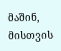მაშინ, მისთვის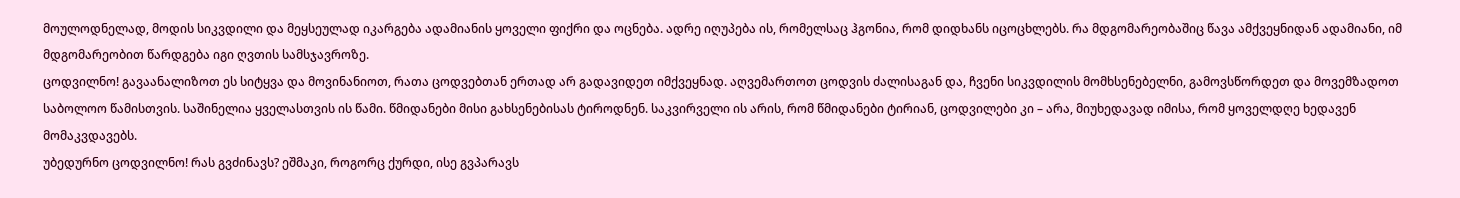მოულოდნელად, მოდის სიკვდილი და მეყსეულად იკარგება ადამიანის ყოველი ფიქრი და ოცნება. ადრე იღუპება ის, რომელსაც ჰგონია, რომ დიდხანს იცოცხლებს. რა მდგომარეობაშიც წავა ამქვეყნიდან ადამიანი, იმ მდგომარეობით წარდგება იგი ღვთის სამსჯავროზე.
ცოდვილნო! გავაანალიზოთ ეს სიტყვა და მოვინანიოთ, რათა ცოდვებთან ერთად არ გადავიდეთ იმქვეყნად. აღვემართოთ ცოდვის ძალისაგან და, ჩვენი სიკვდილის მომხსენებელნი, გამოვსწორდეთ და მოვემზადოთ საბოლოო წამისთვის. საშინელია ყველასთვის ის წამი. წმიდანები მისი გახსენებისას ტიროდნენ. საკვირველი ის არის, რომ წმიდანები ტირიან, ცოდვილები კი – არა, მიუხედავად იმისა, რომ ყოველდღე ხედავენ მომაკვდავებს.
უბედურნო ცოდვილნო! რას გვძინავს? ეშმაკი, როგორც ქურდი, ისე გვპარავს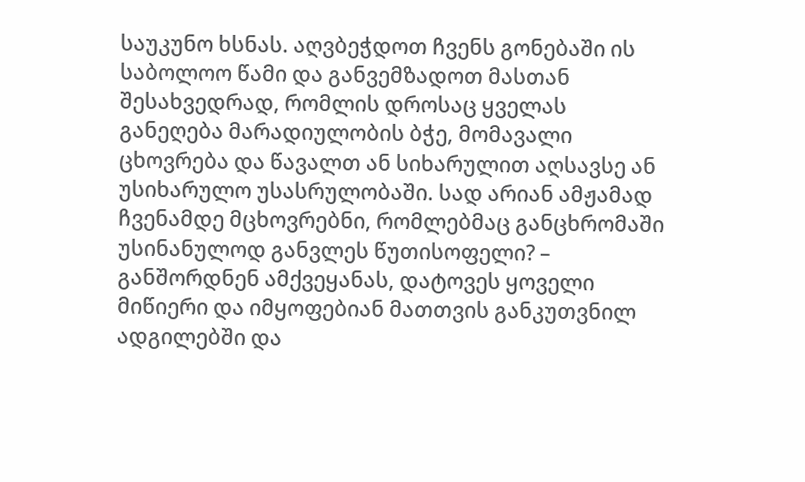საუკუნო ხსნას. აღვბეჭდოთ ჩვენს გონებაში ის საბოლოო წამი და განვემზადოთ მასთან შესახვედრად, რომლის დროსაც ყველას განეღება მარადიულობის ბჭე, მომავალი ცხოვრება და წავალთ ან სიხარულით აღსავსე ან უსიხარულო უსასრულობაში. სად არიან ამჟამად ჩვენამდე მცხოვრებნი, რომლებმაც განცხრომაში უსინანულოდ განვლეს წუთისოფელი? – განშორდნენ ამქვეყანას, დატოვეს ყოველი მიწიერი და იმყოფებიან მათთვის განკუთვნილ ადგილებში და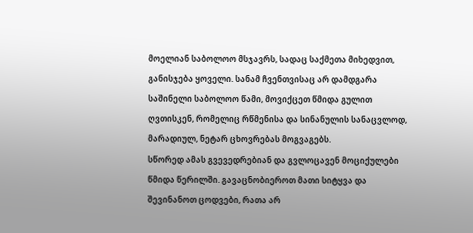მოელიან საბოლოო მსჯავრს, სადაც საქმეთა მიხედვით, განისჯება ყოველი. სანამ ჩვენთვისაც არ დამდგარა საშინელი საბოლოო წამი, მოვიქცეთ წმიდა გულით ღვთისკენ, რომელიც რწმენისა და სინანულის სანაცვლოდ, მარადიულ, ნეტარ ცხოვრებას მოგვაგებს.
სწორედ ამას გვევედრებიან და გვლოცავენ მოციქულები წმიდა წერილში. გავაცნობიეროთ მათი სიტყვა და შევინანოთ ცოდვები, რათა არ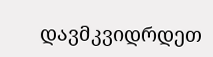დავმკვიდრდეთ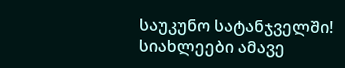საუკუნო სატანჯველში!
სიახლეები ამავე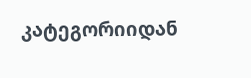კატეგორიიდან